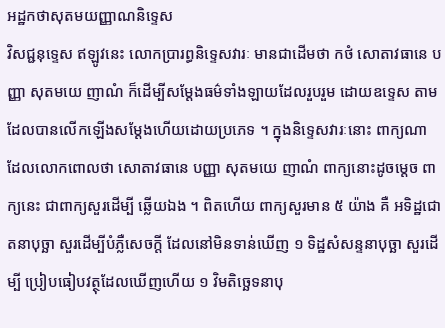អដ្ឋកថាសុតមយញ្ញាណនិទ្ទេស
វិសជ្ជនុទ្ទេស ឥឡូវនេះ លោកប្រារព្ធនិទ្ទេសវារៈ មានជាដើមថា កថំ សោតាវធានេ បញ្ញា សុតមយេ ញាណំ ក៏ដើម្បីសម្តែងធម៌ទាំងឡាយដែលរួបរួម ដោយឧទ្ទេស តាមដែលបានលើកឡើងសម្តែងហើយដោយប្រភេទ ។ ក្នុងនិទ្ទេសវារៈនោះ ពាក្យណា ដែលលោកពោលថា សោតាវធានេ បញ្ញា សុតមយេ ញាណំ ពាក្យនោះដូចម្តេច ពាក្យនេះ ជាពាក្យសួរដើម្បី ឆ្លើយឯង ។ ពិតហើយ ពាក្យសួរមាន ៥ យ៉ាង គឺ អទិដ្ឋជោតនាបុច្ឆា សួរដើម្បីបំភ្លឺសេចក្តី ដែលនៅមិនទាន់ឃើញ ១ ទិដ្ឋសំសន្ទនាបុច្ឆា សួរដើម្បី ប្រៀបធៀបវត្ថុដែលឃើញហើយ ១ វិមតិច្ឆេទនាបុ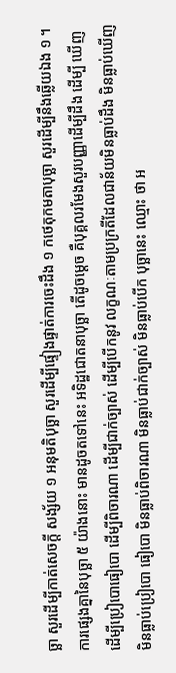ច្ឆា សួរដើម្បីកាត់សេចក្តី សង្ស័យ ១ អនុមតិបុច្ឆា សួរដើម្បីផ្ទៀងផ្ទាត់ការចេះដឹង ១ កថេតុកមតាបុច្ឆា សួរដើម្បីនឹងឆ្លើយឯង ១ ។ ការផ្សេងគ្នានៃបុច្ឆា ៥ យ៉ាងនោះ មានដូចតទៅនេះ អទិដ្ឋជោតនាបុច្ឆា តើដូចម្តេច គឺបុគ្គលរមែងសួរបញ្ញាដើម្បីដឹង ដើម្បី ឃើញ ដើម្បីប្រៀបោធៀបោ ដើម្បីពិចារណា ដើម្បីជាក់ច្បាស់ ដើម្បីបើកនូវ លក្ខណៈតាមប្រក្រតីដែលជាន័យមិនធ្លាប់ដឹង មិនធ្លាប់ឃើញ មិនធ្លាប់ប្រៀបោ ធៀបោ មិនធ្លាប់ពិចារណា មិនធ្លាប់ជាក់ច្បាស់ មិនធ្លាប់បើក បុច្ឆានេះ ឈ្មោះ ថា អ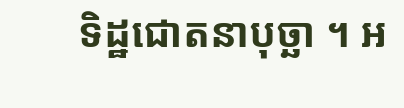ទិដ្ឋជោតនាបុច្ឆា ។ អ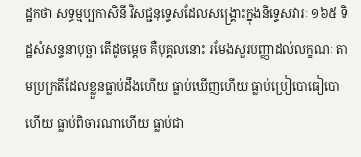ដ្ឋកថា សទ្ធម្មប្បកាសិនី វិសជ្ជនុទ្ទេសដែលសង្គ្រោះក្នុងនិទ្ទេសវារៈ ១៦៥ ទិដ្ឋសំសន្ទនាបុច្ឆា តើដូចម្តេច គឺបុគ្គលនោះ រមែងសួរបញ្ញាដល់លក្ខណៈ តាមប្រក្រតីដែលខ្លួនធ្លាប់ដឹងហើយ ធ្លាប់ឃើញហើយ ធ្លាប់ប្រៀបោធៀបោហើយ ធ្លាប់ពិចារណាហើយ ធ្លាប់ជា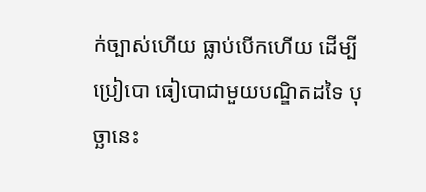ក់ច្បាស់ហើយ ធ្លាប់បើកហើយ ដើម្បីប្រៀបោ ធៀបោជាមួយបណ្ឌិតដទៃ បុច្ឆានេះ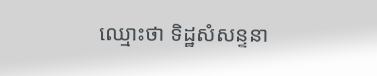ឈ្មោះថា ទិដ្ឋសំសន្ទនា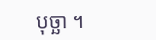បុច្ឆា ។